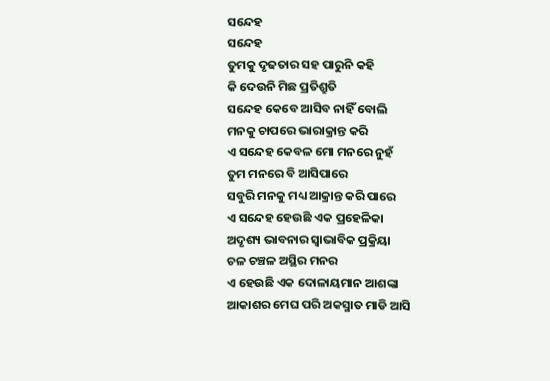ସନ୍ଦେହ
ସନ୍ଦେହ
ତୁମକୁ ଦୃଢତାର ସହ ପାରୁନି କହି
କି ଦେଉନି ମିଛ ପ୍ରତିଶ୍ରୁତି
ସନ୍ଦେହ କେବେ ଆସିବ ନାହିଁ ବୋଲି
ମନକୁ ଚାପରେ ଭାରାକ୍ରାନ୍ତ କରି
ଏ ସନ୍ଦେହ କେବଳ ମୋ ମନରେ ନୁହଁ
ତୁମ ମନରେ ବି ଆସିପାରେ
ସବୁରି ମନକୁ ମଧ୍ୟ ଆକ୍ରାନ୍ତ କରି ପାରେ
ଏ ସନ୍ଦେହ ହେଉଛି ଏକ ପ୍ରହେଳିକା
ଅଦୃଶ୍ୟ ଭାବନାର ସ୍ବାଭାବିକ ପ୍ରକ୍ରିୟା
ଚଳ ଚଞ୍ଚଳ ଅସ୍ଥିର ମନର
ଏ ହେଉଛି ଏକ ଦୋଳାୟମାନ ଆଶଙ୍କା
ଆକାଶର ମେଘ ପରି ଅକସ୍ମାତ ମାଡି ଆସି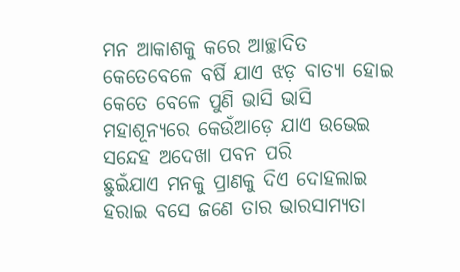ମନ ଆକାଶକୁ କରେ ଆଚ୍ଛାଦିତ
କେତେବେଳେ ବର୍ଷି ଯାଏ ଝଡ଼ ବାତ୍ୟା ହୋଇ
କେତେ ବେଳେ ପୁଣି ଭାସି ଭାସି
ମହାଶୂନ୍ୟରେ କେଉଁଆଡ଼େ ଯାଏ ଉଭେଇ
ସନ୍ଦେହ ଅଦେଖା ପବନ ପରି
ଛୁଇଁଯାଏ ମନକୁ ପ୍ରାଣକୁ ଦିଏ ଦୋହଲାଇ
ହରାଇ ବସେ ଜଣେ ତାର ଭାରସାମ୍ୟତା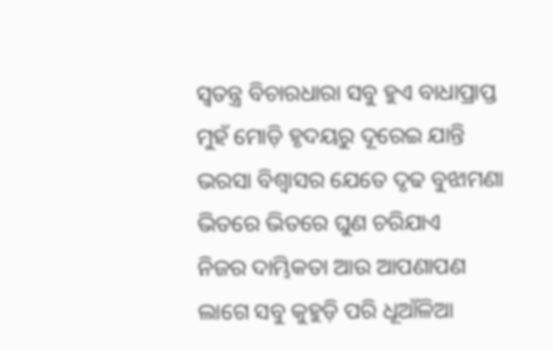ସ୍ବତନ୍ତ୍ର ବିଚାରଧାରା ସବୁ ହୁଏ ବାଧାପ୍ରାପ୍ତ
ମୁହଁ ମୋଡ଼ି ହୃଦୟରୁ ଦୂରେଇ ଯାନ୍ତି
ଭରସା ବିଶ୍ଵାସର ଯେତେ ଦୃଢ ବୁଝାମଣା
ଭିତରେ ଭିତରେ ଘୁଣ ଚରିଯାଏ
ନିଜର ଦାମ୍ଭିକତା ଆଉ ଆପଣାପଣ
ଲାଗେ ସବୁ କୁହୁଡ଼ି ପରି ଧୂଆଁଳିଆ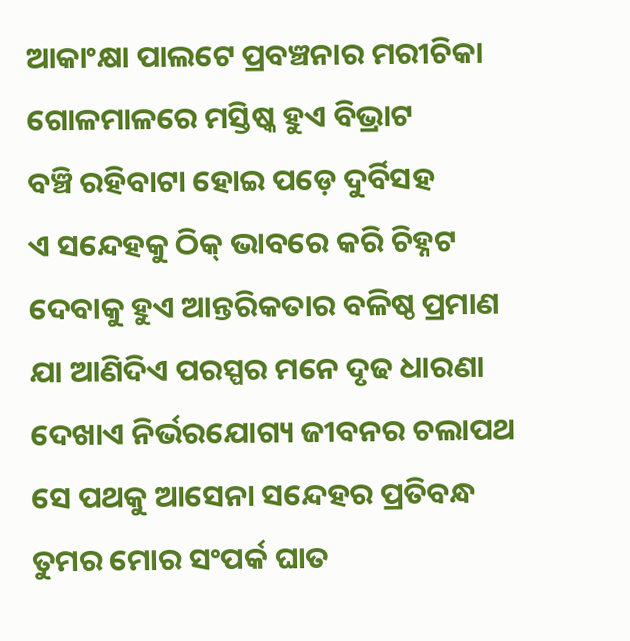ଆକାଂକ୍ଷା ପାଲଟେ ପ୍ରବଞ୍ଚନାର ମରୀଚିକା
ଗୋଳମାଳରେ ମସ୍ତିଷ୍କ ହୁଏ ବିଭ୍ରାଟ
ବଞ୍ଚି ରହିବାଟା ହୋଇ ପଡ଼େ ଦୁର୍ବିସହ
ଏ ସନ୍ଦେହକୁ ଠିକ୍ ଭାବରେ କରି ଚିହ୍ନଟ
ଦେବାକୁ ହୁଏ ଆନ୍ତରିକତାର ବଳିଷ୍ଠ ପ୍ରମାଣ
ଯା ଆଣିଦିଏ ପରସ୍ପର ମନେ ଦୃଢ ଧାରଣା
ଦେଖାଏ ନିର୍ଭରଯୋଗ୍ୟ ଜୀବନର ଚଲାପଥ
ସେ ପଥକୁ ଆସେନା ସନ୍ଦେହର ପ୍ରତିବନ୍ଧ
ତୁମର ମୋର ସଂପର୍କ ଘାତ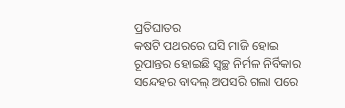ପ୍ରତିଘାତର
କଷଟି ପଥରରେ ଘସି ମାଜି ହୋଇ
ରୂପାନ୍ତର ହୋଇଛି ସ୍ବଚ୍ଛ ନିର୍ମଳ ନିର୍ବିକାର
ସନ୍ଦେହର ବାଦଲ୍ ଅପସରି ଗଲା ପରେ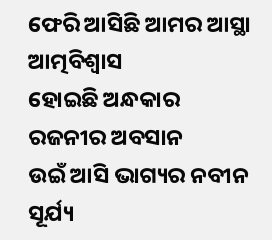ଫେରି ଆସିଛି ଆମର ଆସ୍ଥା ଆତ୍ମବିଶ୍ୱାସ
ହୋଇଛି ଅନ୍ଧକାର ରଜନୀର ଅବସାନ
ଉଇଁ ଆସି ଭାଗ୍ୟର ନବୀନ ସୂର୍ଯ୍ୟ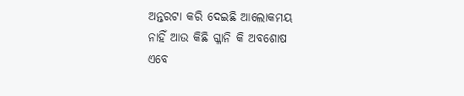ଅନ୍ତରଟା କରି ଦେଇଛି ଆଲୋକମୟ
ନାହିଁ ଆଉ କିଛି ଗ୍ଳାନି କି ଅବଶୋଷ
ଏବେ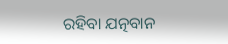ରହିବା ଯତ୍ନବାନ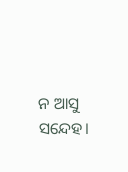ନ ଆସୁ ସନ୍ଦେହ।